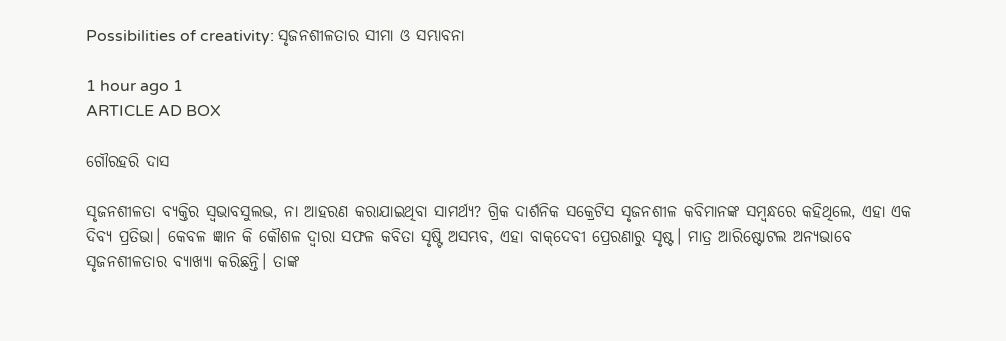Possibilities of creativity: ସୃଜନଶୀଳତାର ସୀମା ଓ ସମ୍ଭାବନା

1 hour ago 1
ARTICLE AD BOX

ଗୌରହରି ଦାସ

ସୃଜନଶୀଳତା ବ୍ୟକ୍ତିର ସ୍ବଭାବସୁଲଭ, ନା ଆହରଣ କରାଯାଇଥିବା ସାମର୍ଥ୍ୟ? ଗ୍ରିକ ଦାର୍ଶନିକ ସକ୍ରେଟିସ ସୃଜନଶୀଳ କବିମାନଙ୍କ ସମ୍ବନ୍ଧରେ କହିଥିଲେ, ଏହା ଏକ ଦିବ୍ୟ ପ୍ରତିଭା। କେବଳ ଜ୍ଞାନ କି କୌଶଳ ଦ୍ବାରା ସଫଳ କବିତା ସୃଷ୍ଟି ଅସମ୍ଭବ, ଏହା ବାକ୍‌ଦେବୀ ପ୍ରେରଣାରୁ ସୃଷ୍ଟ। ମାତ୍ର ଆରିଷ୍ଟୋଟଲ ଅନ୍ୟଭାବେ ସୃଜନଶୀଳତାର ବ୍ୟାଖ୍ୟା କରିଛନ୍ତି। ତାଙ୍କ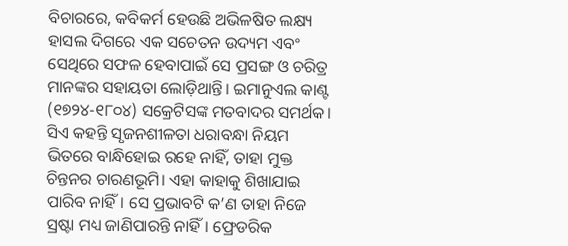ବିଚାରରେ, କବିକର୍ମ ହେଉଛି ଅଭିଳଷିତ ଲକ୍ଷ୍ୟ ହାସଲ ଦିଗରେ ଏକ ସଚେତନ ଉଦ୍ୟମ ଏବଂ ସେଥିରେ ସଫଳ ହେବାପାଇଁ ସେ ପ୍ରସଙ୍ଗ ଓ ଚରିତ୍ର ମାନଙ୍କର ସହାୟତା ଲୋଡ଼ିଥାନ୍ତି। ଇମାନୁଏଲ କାଣ୍ଟ (୧୭୨୪-୧୮୦୪) ସକ୍ରେଟିସଙ୍କ ମତବାଦର ସମର୍ଥକ। ସିଏ କହନ୍ତି ସୃଜନଶୀଳତା ଧରାବନ୍ଧା ନିୟମ ଭିତରେ ବାନ୍ଧିହୋଇ ରହେ ନାହିଁ, ତାହା ମୁକ୍ତ ଚିନ୍ତନର ଚାରଣଭୂମି। ଏହା କାହାକୁ ଶିଖାଯାଇ ପାରିବ ନାହିଁ। ସେ ପ୍ରଭାବଟି କ’ଣ ତାହା ନିଜେ ସ୍ରଷ୍ଟା ମଧ୍ୟ ଜାଣିପାରନ୍ତି ନାହିଁ। ଫ୍ରେଡରିକ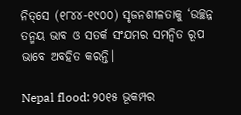ନିତ୍‌ସେ (୧୮୪୪-୧୯୦୦) ସୃଜନଶୀଳତାକୁ ‘ଉଚ୍ଛନ୍ନ ତନ୍ମୟ ଭାବ ଓ ସତର୍କ ସଂଯମର ସମନ୍ବିତ ରୂପ ଭାବେ ଅବହିତ କରନ୍ତି।

Nepal flood: ୨୦୧୫ ଭୂକମ୍ପର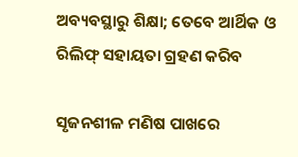ଅବ୍ୟବସ୍ଥାରୁ ଶିକ୍ଷା; ତେବେ ଆର୍ଥିକ ଓ ରିଲିଫ୍‌ ସହାୟତା ଗ୍ରହଣ କରିବ

ସୃଜନଶୀଳ ମଣିଷ ପାଖରେ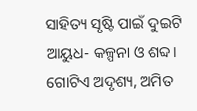ସାହିତ୍ୟ ସୃଷ୍ଟି ପାଇଁ ଦୁଇଟି ଆୟୁଧ- କଳ୍ପନା ଓ ଶବ୍ଦ। ଗୋଟିଏ ଅଦୃଶ୍ୟ, ଅମିତ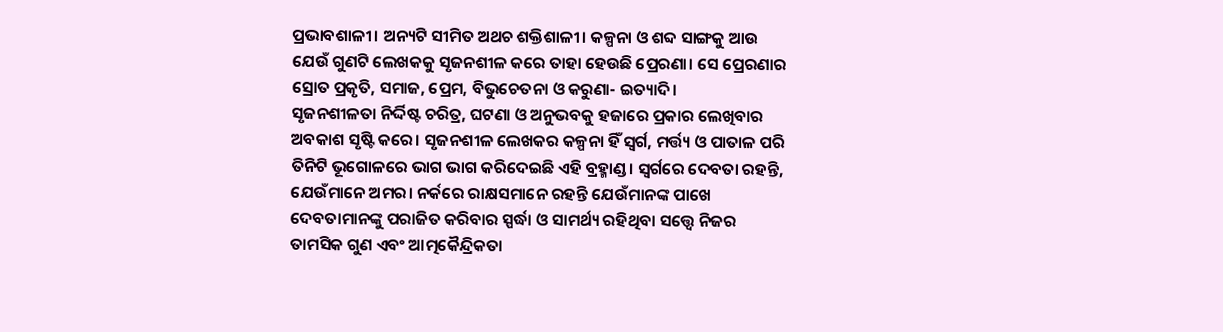ପ୍ରଭାବଶାଳୀ। ଅନ୍ୟଟି ସୀମିତ ଅଥଚ ଶକ୍ତିଶାଳୀ। କଳ୍ପନା ଓ ଶବ୍ଦ ସାଙ୍ଗକୁ ଆଉ ଯେଉଁ ଗୁଣଟି ଲେଖକକୁ ସୃଜନଶୀଳ କରେ ତାହା ହେଉଛି ପ୍ରେରଣା। ସେ ପ୍ରେରଣାର ସ୍ରୋତ ପ୍ରକୃତି, ସମାଜ, ପ୍ରେମ, ବିଭୁଚେତନା ଓ କରୁଣା- ଇତ୍ୟାଦି।
ସୃଜନଶୀଳତା ନିର୍ଦ୍ଦିଷ୍ଟ ଚରିତ୍ର, ଘଟଣା ଓ ଅନୁଭବକୁ ହଜାରେ ପ୍ରକାର ଲେଖିବାର ଅବକାଶ ସୃଷ୍ଟି କରେ। ସୃଜନଶୀଳ ଲେଖକର କଳ୍ପନା ହିଁ ସ୍ବର୍ଗ, ମର୍ତ୍ତ୍ୟ ଓ ପାତାଳ ପରି ତିନିଟି ଭୂଗୋଳରେ ଭାଗ ଭାଗ କରିଦେଇଛି ଏହି ବ୍ରହ୍ମାଣ୍ଡ। ସ୍ବର୍ଗରେ ଦେବତା ରହନ୍ତି, ଯେଉଁମାନେ ଅମର। ନର୍କରେ ରାକ୍ଷସମାନେ ରହନ୍ତି ଯେଉଁମାନଙ୍କ ପାଖେ ଦେବତାମାନଙ୍କୁ ପରାଜିତ କରିବାର ସ୍ପର୍ଦ୍ଧା ଓ ସାମର୍ଥ୍ୟ ରହିଥିବା ସତ୍ତ୍ବେ ନିଜର ତାମସିକ ଗୁଣ ଏବଂ ଆତ୍ମକୈନ୍ଦ୍ରିକତା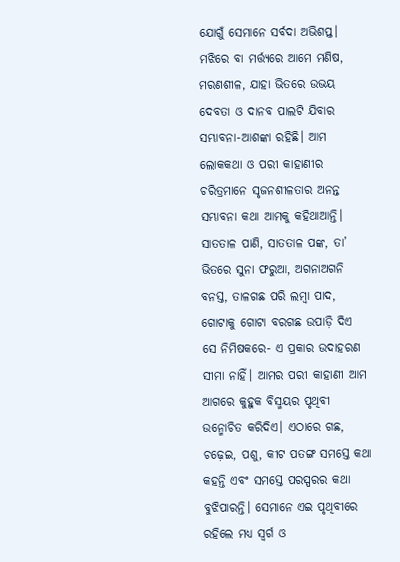ଯୋଗୁଁ ସେମାନେ ସର୍ବଦା ଅଭିଶପ୍ତ। ମଝିରେ ବା ମର୍ତ୍ତ୍ୟରେ ଆମେ ମଣିଷ, ମରଣଶୀଳ, ଯାହା ଭିତରେ ଉଭୟ ଦେବତା ଓ ଦାନବ ପାଲଟି ଯିବାର ସମ୍ଭାବନା-ଆଶଙ୍କା ରହିଛି। ଆମ ଲୋକକଥା ଓ ପରୀ କାହାଣୀର ଚରିତ୍ରମାନେ ସୃଜନଶୀଳତାର ଅନନ୍ତ ସମ୍ଭାବନା କଥା ଆମକୁ କହିଥାଆନ୍ତି। ସାତତାଳ ପାଣି, ସାତତାଳ ପଙ୍କ, ତା’ ଭିତରେ ସୁନା ଫରୁଆ, ଅଗନାଅଗନି ବନସ୍ତ, ତାଳଗଛ ପରି ଲମ୍ବା ପାଦ, ଗୋଟାକୁ ଗୋଟା ବରଗଛ ଉପାଡ଼ି ଦିଏ ସେ ନିମିଷକରେ- ଏ ପ୍ରକାର ଉଦାହରଣ ସୀମା ନାହିଁ। ଆମର ପରୀ କାହାଣୀ ଆମ ଆଗରେ କୁହୁକ ବିସ୍ମୟର ପୃଥିବୀ ଉନ୍ମୋଚିତ କରିଦିଏ। ଏଠାରେ ଗଛ, ଚଢ଼େଇ, ପଶୁ, କୀଟ ପତଙ୍ଗ ସମସ୍ତେ କଥା କହନ୍ତି ଏବଂ ସମସ୍ତେ ପରସ୍ପରର କଥା ବୁଝିପାରନ୍ତି। ସେମାନେ ଏଇ ପୃଥିବୀରେ ରହିଲେ ମଧ୍ୟ ସ୍ବର୍ଗ ଓ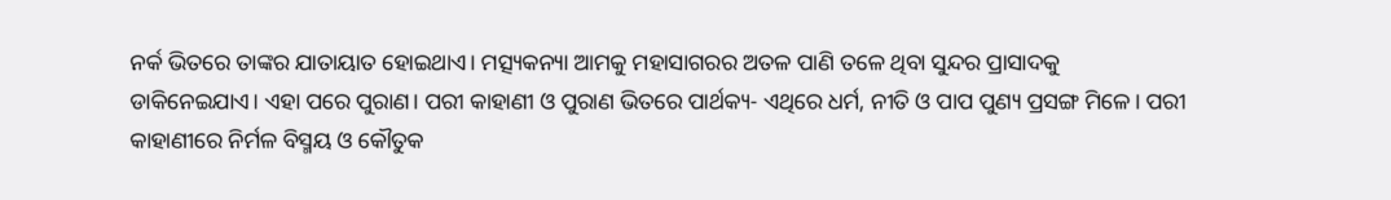ନର୍କ ଭିତରେ ତାଙ୍କର ଯାତାୟାତ ହୋଇଥାଏ। ମତ୍ସ୍ୟକନ୍ୟା ଆମକୁ ମହାସାଗରର ଅତଳ ପାଣି ତଳେ ଥିବା ସୁନ୍ଦର ପ୍ରାସାଦକୁ ଡାକିନେଇଯାଏ। ଏହା ପରେ ପୁରାଣ। ପରୀ କାହାଣୀ ଓ ପୁରାଣ ଭିତରେ ପାର୍ଥକ୍ୟ- ଏଥିରେ ଧର୍ମ, ନୀତି ଓ ପାପ ପୁଣ୍ୟ ପ୍ରସଙ୍ଗ ମିଳେ। ପରୀ କାହାଣୀରେ ନିର୍ମଳ ବିସ୍ମୟ ଓ କୌତୁକ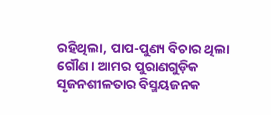ରହିଥିଲା, ପାପ-ପୁଣ୍ୟ ବିଚାର ଥିଲା ଗୌଣ। ଆମର ପୁରାଣଗୁଡ଼ିକ ସୃଜନଶୀଳତାର ବିସ୍ମୟଜନକ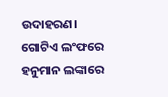ଉଦାହରଣ। ଗୋଟିଏ ଲଂଫ‌ରେ ହନୁମାନ ଲଙ୍କାରେ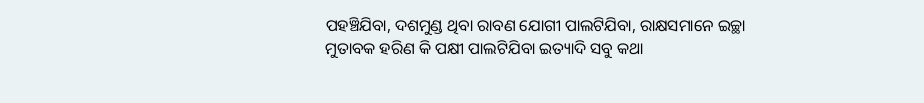ପହଞ୍ଚିଯିବା, ଦଶମୁଣ୍ଡ ଥିବା ରାବଣ ଯୋଗୀ ପାଲଟିଯିବା, ରାକ୍ଷସମାନେ ଇଚ୍ଛା ମୁତାବକ ହରିଣ କି ପକ୍ଷୀ ପାଲଟିଯିବା ଇତ୍ୟାଦି ସବୁ କଥା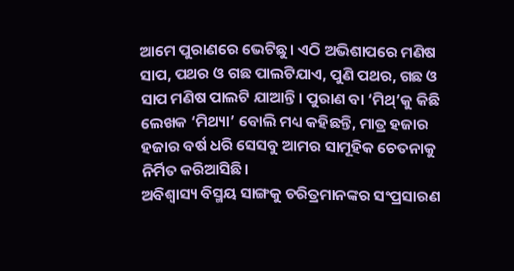ଆମେ ପୁରାଣରେ ଭେଟିଛୁ। ଏଠି ଅଭିଶାପରେ ମଣିଷ ସାପ, ପଥର ଓ ଗଛ ପାଲଟିଯାଏ, ପୁଣି ପଥର, ଗଛ ଓ ସାପ ମଣିଷ ପାଲଟି ଯାଆନ୍ତି। ପୁରାଣ ବା ‘ମିଥ୍’କୁ କିଛି ଲେଖକ ‘ମିଥ୍ୟା’ ବୋଲି ମଧ୍ୟ କହିଛନ୍ତି, ମାତ୍ର ହଜାର ହଜାର ବର୍ଷ ଧରି ସେସବୁ ଆମର ସାମୂହିକ ଚେତନାକୁ ନିର୍ମିତ କରିଆସିଛି।
ଅବିଶ୍ବାସ୍ୟ ବିସ୍ମୟ ସାଙ୍ଗକୁ ଚରିତ୍ରମାନଙ୍କର ସଂପ୍ରସାରଣ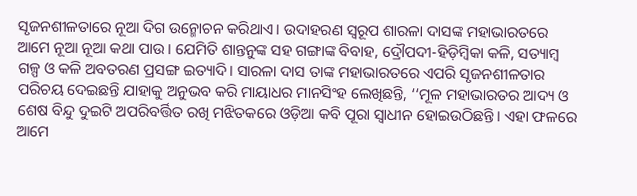ସୃଜନଶୀଳତାରେ ନୂଆ ଦିଗ ଉନ୍ମୋଚନ କରିଥାଏ। ଉଦାହରଣ ସ୍ବରୂପ ଶାରଳା ଦାସଙ୍କ ମହାଭାରତରେ ଆମେ ନୂଆ ନୂଆ କଥା ପାଉ। ଯେମିତି ଶାନ୍ତନୁଙ୍କ ସହ ଗଙ୍ଗାଙ୍କ ବିବାହ, ଦ୍ରୌପଦୀ-ହିଡ଼ିମ୍ବିକା କଳି, ସତ୍ୟାମ୍ବ ଗଳ୍ପ ଓ କଳି ଅବତରଣ ପ୍ରସଙ୍ଗ ଇତ୍ୟାଦି। ସାରଳା ଦାସ ତାଙ୍କ ମହାଭାରତରେ ଏପରି ସୃଜନଶୀଳତାର ପରିଚୟ ଦେଇଛନ୍ତି ଯାହାକୁ ଅନୁଭବ କରି ମାୟାଧର ମାନସିଂହ ଲେଖିଛନ୍ତି, ‘‘ମୂଳ ମହାଭାରତର ଆଦ୍ୟ ଓ ଶେଷ ବିନ୍ଦୁ ଦୁଇଟି ଅପରିବର୍ତ୍ତିତ ରଖି ମଝିତକରେ ଓଡ଼ିଆ କବି ପୂରା ସ୍ବାଧୀନ ହୋଇଉଠିଛନ୍ତି। ଏହା ଫଳରେ ଆମେ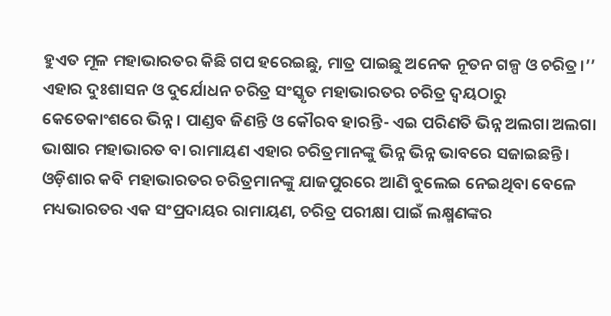ହୁଏତ ମୂଳ ମହାଭାରତର କିଛି ଗପ ହରେଇଛୁ, ମାତ୍ର ପାଇଛୁ ଅନେକ ନୂତନ ଗଳ୍ପ ଓ ଚରିତ୍ର।’’ ଏହାର ଦୁଃଶାସନ ଓ ଦୁର୍ଯୋଧନ ଚରିତ୍ର ସଂସ୍କୃତ ମହାଭାରତର ଚରିତ୍ର ଦ୍ବୟଠାରୁ କେତେକାଂଶରେ ଭିନ୍ନ। ପାଣ୍ଡବ ଜିଣନ୍ତି ଓ କୌରବ ହାରନ୍ତି- ଏଇ ପରିଣତି ଭିନ୍ନ ଅଲଗା ଅଲଗା ଭାଷାର ମହାଭାରତ ବା ରାମାୟଣ ଏହାର ଚରିତ୍ରମାନଙ୍କୁ ଭିନ୍ନ ଭିନ୍ନ ଭାବରେ ସଜାଇଛନ୍ତି। ଓଡ଼ିଶାର କବି ମହାଭାରତର ଚରିତ୍ରମାନଙ୍କୁ ଯାଜପୁର‌ରେ ଆଣି ବୁଲେଇ ନେଇଥିବା ବେଳେ ମଧ୍ୟଭାରତର ଏକ ସଂପ୍ରଦାୟର ରାମାୟଣ, ଚରିତ୍ର ପରୀକ୍ଷା ପାଇଁ ଲକ୍ଷ୍ମଣଙ୍କର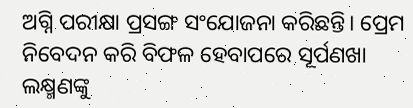ଅଗ୍ନି ପରୀକ୍ଷା ପ୍ରସଙ୍ଗ ସଂଯୋଜନା କରିଛନ୍ତି। ପ୍ରେମ ନିବେଦନ କରି ବିଫଳ ହେବାପରେ ସୂର୍ପଣଖା ଲକ୍ଷ୍ମଣଙ୍କୁ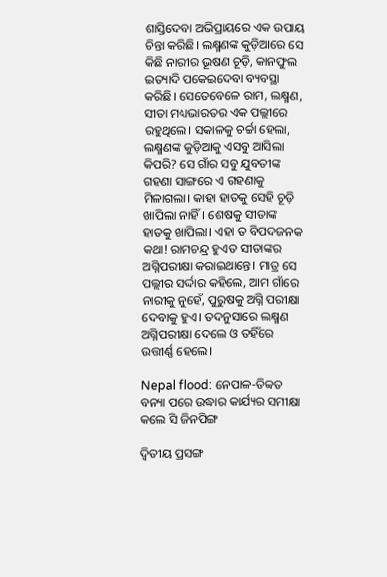ଶାସ୍ତିଦେବା ଅଭିପ୍ରାୟରେ ଏକ ଉପାୟ ଚିନ୍ତା କରିଛି। ଲକ୍ଷ୍ମଣଙ୍କ କୁଡ଼ିଆରେ ସେ କିଛି ନାରୀର ଭୂଷଣ ଚୂଡ଼ି, କାନଫୁଲ ଇତ୍ୟାଦି ପକେଇଦେବା ବ୍ୟବସ୍ଥା କରିଛି। ସେତେବେ‌ଳେ ରାମ, ଲକ୍ଷ୍ମଣ, ସୀତା ମଧ୍ୟଭାରତର ଏକ ପଲ୍ଲୀରେ ରହୁଥିଲେ। ସକାଳକୁ ଚର୍ଚ୍ଚା ହେଲା, ଲକ୍ଷ୍ମଣଙ୍କ କୁଡ଼ିଆକୁ ଏସବୁ ଆସିଲା କିପରି? ସେ ଗାଁର ସବୁ ଯୁବତୀଙ୍କ ଗହଣା ସାଙ୍ଗରେ ଏ ଗହଣାକୁ ମିଳାଗଲା। କାହା ହାତକୁ ସେହି ଚୂଡ଼ି ଖାପିଲା ନାହିଁ। ଶେଷକୁ ସୀତାଙ୍କ ହାତକୁ ଖାପିଲା। ଏହା ତ ବିପଦଜନକ କଥା! ରାମଚନ୍ଦ୍ର ହୁଏତ ସୀତାଙ୍କର ଅଗ୍ନିପରୀକ୍ଷା କରାଇଥାନ୍ତେ। ମାତ୍ର ସେ ପଲ୍ଲୀର ସର୍ଦ୍ଦାର କହିଲେ, ଆମ ଗାଁରେ ନାରୀକୁ ନୁହେଁ, ପୁରୁଷକୁ ଅଗ୍ନି ପରୀକ୍ଷା ଦେବାକୁ ହୁଏ। ତଦନୁସାରେ ଲକ୍ଷ୍ମଣ ଅଗ୍ନିପରୀକ୍ଷା ଦେଲେ ଓ ତହିଁରେ ଉତ୍ତୀର୍ଣ୍ଣ ହେଲେ।

Nepal flood: ନେପାଳ-ତିବ୍ବତ ବନ୍ୟା ପରେ ଉଦ୍ଧାର କାର୍ଯ୍ୟର ସମୀକ୍ଷା କଲେ ସି ଜିନପିଙ୍ଗ

ଦ୍ବିତୀୟ ପ୍ରସଙ୍ଗ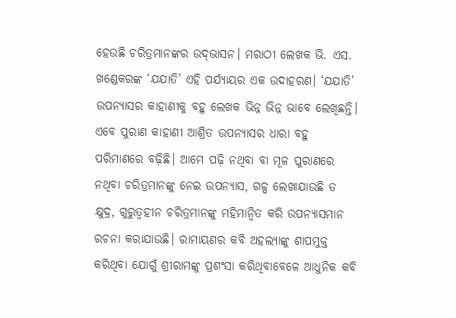ହେଉଛି ଚରିତ୍ରମାନଙ୍କର ଉଦ୍‌ଭାସନ। ମରାଠୀ ଲେଖକ ଭି. ଏସ. ଖଣ୍ଡେକରଙ୍କ ‘ଯଯାତି’ ଏହି ପର୍ଯ୍ୟାୟର ଏକ ଉଦାହରଣ। ‘ଯଯାତି’ ଉପନ୍ୟାସର କାହାଣୀକୁ ବହୁ ‌ଲେଖକ ଭିନ୍ନ ଭିନ୍ନ ଭାବେ ଲେଖିଛନ୍ତି। ଏବେ ପୁରାଣ କାହାଣୀ ଆଶ୍ରିତ ଉପନ୍ୟାସର ଧାରା ବହୁ ପରିମାଣରେ ବଢ଼ିଛି। ଆମେ ପଢ଼ି ନଥିବା ବା ମୂଳ ପୁରାଣରେ ନଥିବା ଚରିତ୍ରମାନଙ୍କୁ ନେଇ ଉପନ୍ୟାସ, ଗଳ୍ପ ଲେଖାଯାଉଛି ତ କ୍ଷୁଦ୍ର, ଗୁରୁତ୍ବହୀନ ଚରିତ୍ରମାନଙ୍କୁ ମହିମାନ୍ବିତ କରି ଉପନ୍ୟାସମାନ ରଚନା କରାଯାଉଛି। ରାମାୟଣ‌ର କବି ଅହଲ୍ୟାଙ୍କୁ ଶାପମୁକ୍ତ କରିଥିବା ଯୋଗୁଁ ଶ୍ରୀରାମଙ୍କୁ ପ୍ରଶଂସା କରିଥିବାବେଳେ ଆଧୁନିକ କବି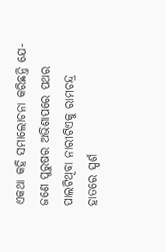ଏକଥା କହି ସମାଲୋଚନା କରିଛନ୍ତି ଯେ- ଜଣେ ପୁରୁଷର ଅଭିଶାପରେ ପଥର ପାଲଟିଥିବା ନାରୀଟିଏକୁ ରାମଚନ୍ଦ୍ର ହାତରେ ସ୍ପର୍ଶ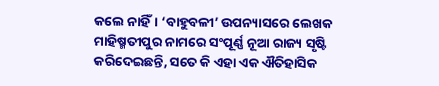କଲେ ନାହିଁ। ‘ବାହୁବଳୀ’ ଉପନ୍ୟାସରେ ଲେଖକ ମାହିଷ୍ମତୀ‌ପୁର ନାମରେ ସଂପୂର୍ଣ୍ଣ ନୂଆ ରାଜ୍ୟ ସୃଷ୍ଟି କରିଦେଇଛନ୍ତି, ସତେ କି ଏହା ଏକ ଐତିହାସିକ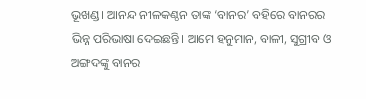ଭୂଖଣ୍ଡ। ଆନନ୍ଦ ନୀଳକଣ୍ଠନ ତାଙ୍କ ‘ବାନର’ ବହିରେ ବାନରର ଭିନ୍ନ ପରିଭାଷା ଦେଇଛନ୍ତି। ଆମେ ହନୁମାନ, ବାଳୀ, ସୁଗ୍ରୀବ ଓ ଅଙ୍ଗଦଙ୍କୁ ବାନର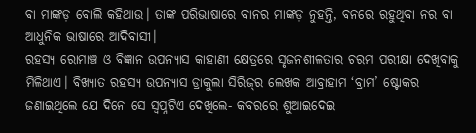ବା ମାଙ୍କଡ଼ ବୋଲି କହିଥାଉ। ତାଙ୍କ ପରିଭାଷାରେ ବାନର ମାଙ୍କଡ଼ ନୁହନ୍ତି, ବନରେ ରହୁଥିବା ନର ବା ଆଧୁନିକ ଭାଷାରେ ଆଦିବାସୀ।
ରହସ୍ୟ ରୋମାଞ୍ଚ ଓ ବିଜ୍ଞାନ ଉପନ୍ୟାସ କାହାଣୀ କ୍ଷେତ୍ର‌ରେ ସୃଜନଶୀଳତାର ଚରମ ପରୀକ୍ଷା ଦେଖିବାକୁ ମିଳିଥାଏ। ବିଖ୍ୟାତ ରହସ୍ୟ ଉପନ୍ୟାସ ଡ୍ରାକୁଲା ସିରିଜ୍‌ର ଲେଖକ ଆବ୍ରାହାମ ‘ବ୍ରାମ’ ଷ୍ଟୋକର ଜଣାଇଥିଲେ ‌ଯେ ଦିନେ ସେ ସ୍ବପ୍ନଟିଏ ଦେଖିଲେ- କବରରେ ଶୁଆଇଦେଇ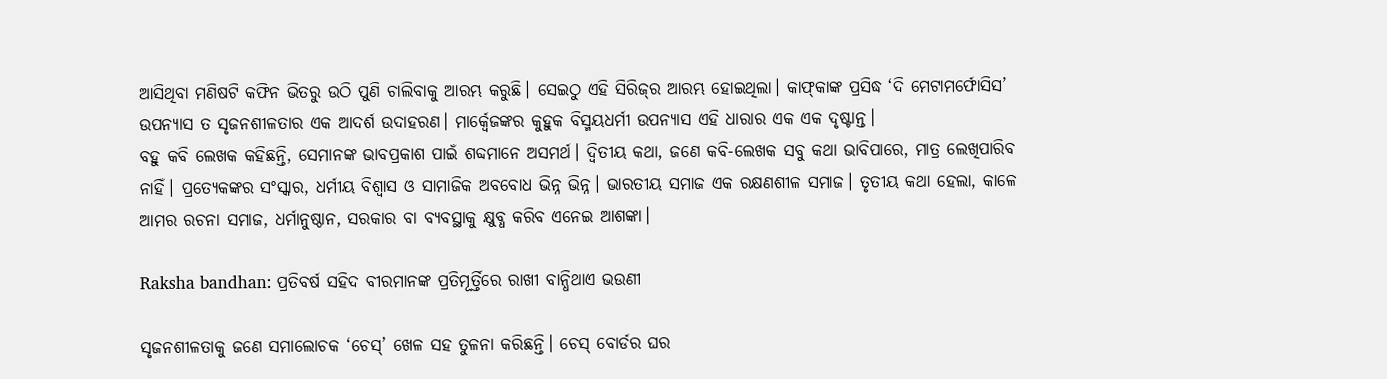ଆସିଥିବା ମଣିଷଟି କଫିନ ଭିତରୁ ଉଠି ପୁଣି ଚାଲିବାକୁ ଆରମ୍ଭ କରୁଛି। ସେଇଠୁ ଏହି ସିରିଜ୍‌ର ଆରମ୍ଭ ହୋଇଥିଲା। କାଫ୍‌କାଙ୍କ ପ୍ରସିଦ୍ଧ ‘ଦି ମେଟାମର୍ଫୋସିସ’ ଉପନ୍ୟାସ ତ ସୃଜନଶୀଳତାର ଏକ ଆଦର୍ଶ ଉଦାହରଣ। ମାର୍କ୍ବେଜଙ୍କର କୁହୁକ ବିସ୍ମୟଧର୍ମୀ ଉପନ୍ୟାସ ଏହି ଧାରାର ଏକ ଏକ ଦୃଷ୍ଟାନ୍ତ।
ବହୁ କବି ଲେଖକ କହିଛନ୍ତି, ସେମାନଙ୍କ ଭାବପ୍ରକାଶ ପାଇଁ ଶବ୍ଦମାନେ ଅସମର୍ଥ। ଦ୍ବିତୀୟ କଥା, ଜଣେ କବି-ଲେଖକ ସବୁ କଥା ଭାବିପାରେ, ମାତ୍ର ଲେଖିପାରିବ ନାହିଁ। ପ୍ରତ୍ୟେକଙ୍କର ସଂସ୍କାର, ଧର୍ମୀୟ ବିଶ୍ବାସ ଓ ସାମାଜିକ ଅବବୋଧ ଭିନ୍ନ ଭିନ୍ନ। ଭାରତୀୟ ସମାଜ ଏକ ରକ୍ଷଣଶୀଳ ସମାଜ। ତୃତୀୟ କଥା ହେଲା, କାଳେ ଆମର ରଚନା ସମାଜ, ଧର୍ମାନୁଷ୍ଠାନ, ସରକାର ବା ବ୍ୟବସ୍ଥାକୁ କ୍ଷୁବ୍ଧ କରିବ ଏନେଇ ଆଶଙ୍କା।

Raksha bandhan: ପ୍ରତିବର୍ଷ ସହିଦ ବୀରମାନଙ୍କ ପ୍ରତିମୂର୍ତ୍ତିରେ ରାଖୀ ବାନ୍ଧିଥାଏ ଭଉଣୀ

ସୃଜନଶୀଳତାକୁ ଜଣେ ସମାଲୋଚକ ‘ଚେସ୍‌’ ଖେଳ ସହ ତୁଳନା କରିଛନ୍ତି। ଚେସ୍ ବୋର୍ଡର ଘର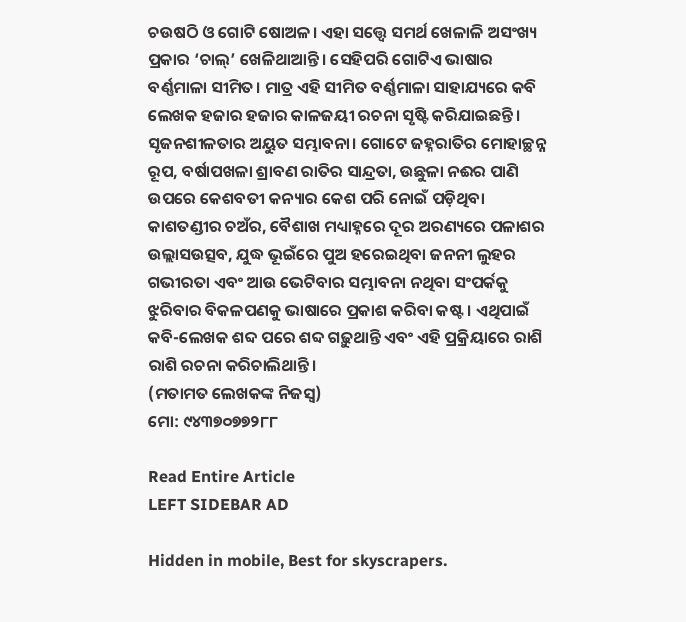ଚଉଷଠି ଓ ଗୋଟି ଷୋଅଳ। ଏହା ସତ୍ତ୍ବେ ସମର୍ଥ ଖେଳାଳି ଅସଂଖ୍ୟ ପ୍ରକାର ‘ଚାଲ୍’ ଖେଳିଥାଆନ୍ତି। ସେହିପରି ଗୋଟିଏ ଭାଷାର ବର୍ଣ୍ଣମାଳା ସୀମିତ। ମାତ୍ର ଏହି ସୀମିତ ବର୍ଣ୍ଣମାଳା ସାହାଯ୍ୟରେ କବି ଲେଖକ ହଜାର ହଜାର କାଳଜୟୀ ରଚନା ସୃଷ୍ଟି କରିଯାଇଛନ୍ତି।
ସୃଜନଶୀଳତାର ଅୟୁତ ସମ୍ଭାବନା। ଗୋଟେ ଜହ୍ନରାତିର ମୋହାଚ୍ଛନ୍ନ ରୂପ, ବର୍ଷାପଖଳା ଶ୍ରାବଣ ରାତିର ସାନ୍ଦ୍ରତା, ଉଛୁଳା ନଈର ପାଣି ଉପରେ କେଶବତୀ କନ୍ୟାର କେଶ ପରି ନୋଇଁ ପଡ଼ିଥିବା କାଶତଣ୍ଡୀର ଚଅଁର, ବୈଶାଖ ମଧ୍ୟାହ୍ନରେ ଦୂର ଅରଣ୍ୟରେ ପଳାଶର ଉଲ୍ଲାସଉତ୍ସବ, ଯୁଦ୍ଧ ଭୂଇଁରେ ପୁଅ ହରେଇଥିବା ଜନନୀ ଲୁହର ଗଭୀରତା ଏବଂ ଆଉ ଭେଟିବାର ସମ୍ଭାବନା ନଥିବା ସଂପର୍କକୁ ଝୁରିବାର ବିକଳପଣକୁ ଭାଷାରେ ପ୍ରକାଶ କରିବା କଷ୍ଟ। ଏଥିପାଇଁ କବି-ଲେଖକ ଶବ୍ଦ ପରେ ଶବ୍ଦ ଗଢ଼ୁଥାନ୍ତି ଏବଂ ଏହି ପ୍ରକ୍ରିୟାରେ ରାଶି ରାଶି ରଚନା କରିଚାଲିଥାନ୍ତି।
(ମତାମତ ଲେଖକଙ୍କ ନିଜସ୍ବ)
ମୋ: ୯୪୩୭୦୭୭୨୮୮

Read Entire Article
LEFT SIDEBAR AD

Hidden in mobile, Best for skyscrapers.